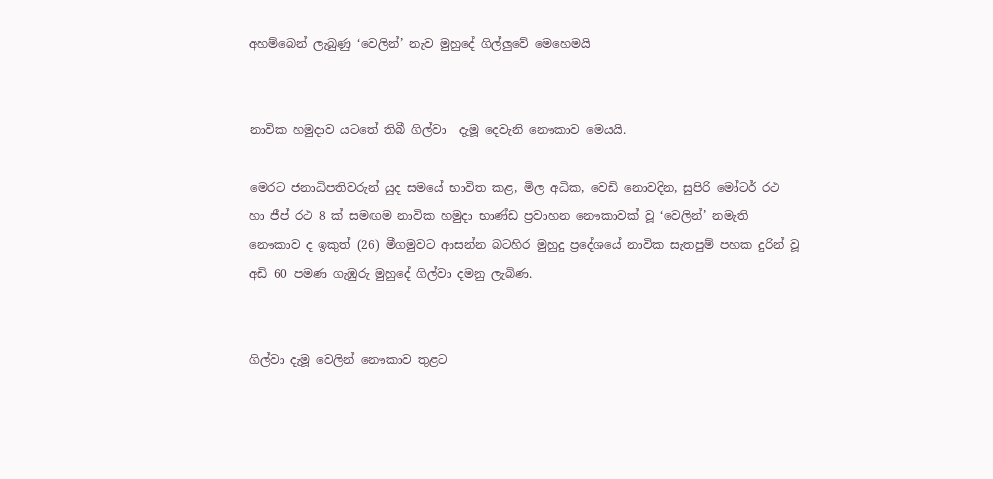අහම්බෙන් ලැබුණු ‘වෙලින්’ නැව මුහුදේ ගිල්ලුවේ මෙහෙමයි


නාවික හමුදාව යටතේ තිබී ගිල්වා  දැමූ දෙවැනි නෞකාව මෙයයි.

මෙරට ජනාධිපතිවරුන් යුද සමයේ භාවිත කළ, මිල අධික, වෙඩි නොවදින, සුපිරි මෝටර් රථ හා ජීප් රථ 8 ක් සමඟම නාවික හමුදා භාණ්ඩ ප්‍රවාහන නෞකාවක් වූ ‘වෙලින්’ නමැති නෞකාව ද ඉකුත් (26) මීගමුවට ආසන්න බටහිර මුහුදු ප්‍රදේශයේ නාවික සැතපුම් පහක දුරින් වූ අඩි 60 පමණ ගැඹුරු මුහුදේ ගිල්වා දමනු ලැබිණ.


ගිල්වා දැමූ වෙලින් නෞකාව තුළට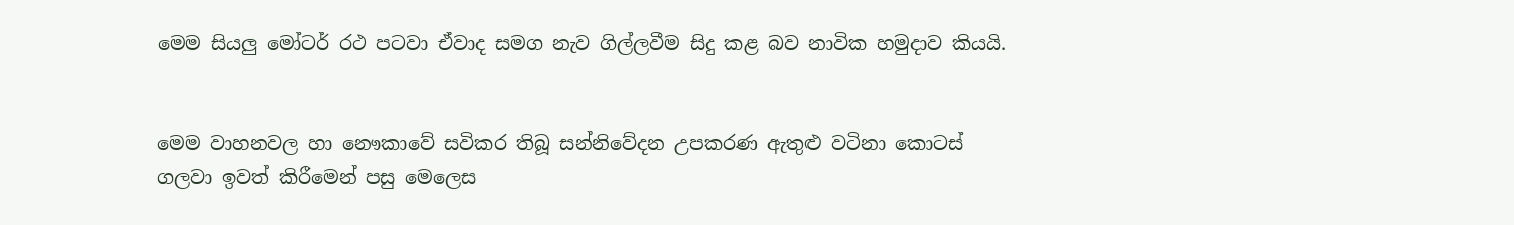මෙම සියලු මෝටර් රථ පටවා ඒවාද සමග නැව ගිල්ලවීම සිදු කළ බව නාවික හමුදාව කියයි.


මෙම වාහනවල හා නෞකාවේ සවිකර තිබූ සන්නිවේදන උපකරණ ඇතුළු වටිනා කොටස් ගලවා ඉවත් කිරීමෙන් පසු මෙලෙස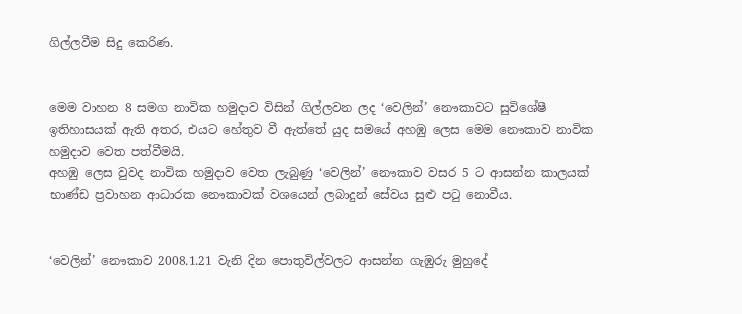ගිල්ලවීම සිදු කෙරිණ.


මෙම වාහන 8 සමග නාවික හමුදාව විසින් ගිල්ලවන ලද ‘වෙලින්’ නෞකාවට සුවිශේෂී ඉතිහාසයක් ඇති අතර, එයට හේතුව වී ඇත්තේ යුද සමයේ අහඹු ලෙස මෙම නෞකාව නාවික හමුදාව වෙත පත්වීමයි.
අහඹු ලෙස වුවද නාවික හමුදාව වෙත ලැබුණු ‘වෙලින්’ නෞකාව වසර 5 ට ආසන්න කාලයක් භාණ්ඩ ප්‍රවාහන ආධාරක නෞකාවක් වශයෙන් ලබාදුන් සේවය සුළු පටු නොවීය.


‘වෙලින්’ නෞකාව 2008.1.21 වැනි දින පොතුවිල්වලට ආසන්න ගැඹුරු මුහුදේ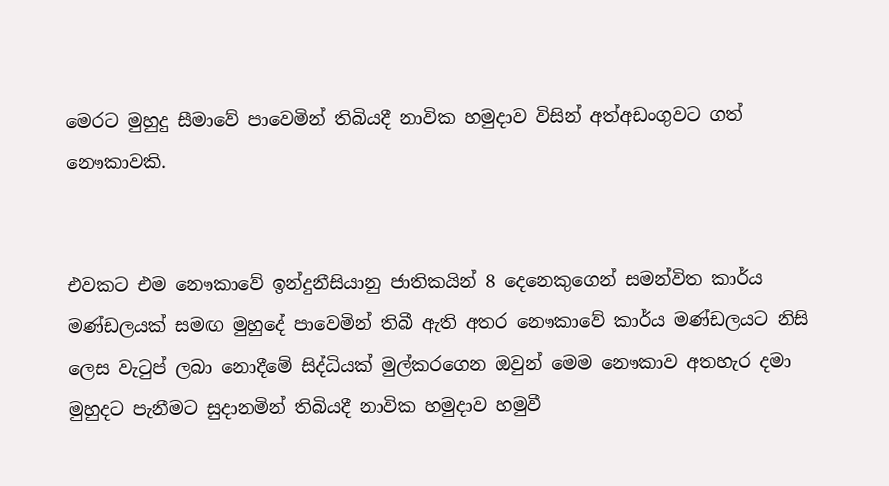මෙරට මුහුදු සීමාවේ පාවෙමින් තිබියදී නාවික හමුදාව විසින් අත්අඩංගුවට ගත් නෞකාවකි.


එවකට එම නෞකාවේ ඉන්දුනීසියානු ජාතිකයින් 8 දෙනෙකුගෙන් සමන්විත කාර්ය මණ්ඩලයක් සමඟ මුහුදේ පාවෙමින් තිබී ඇති අතර නෞකාවේ කාර්ය මණ්ඩලයට නිසි ලෙස වැටුප් ලබා නොදීමේ සිද්ධියක් මුල්කරගෙන ඔවුන් මෙම නෞකාව අතහැර දමා මුහුදට පැනීමට සුදානමින් තිබියදී නාවික හමුදාව හමුවී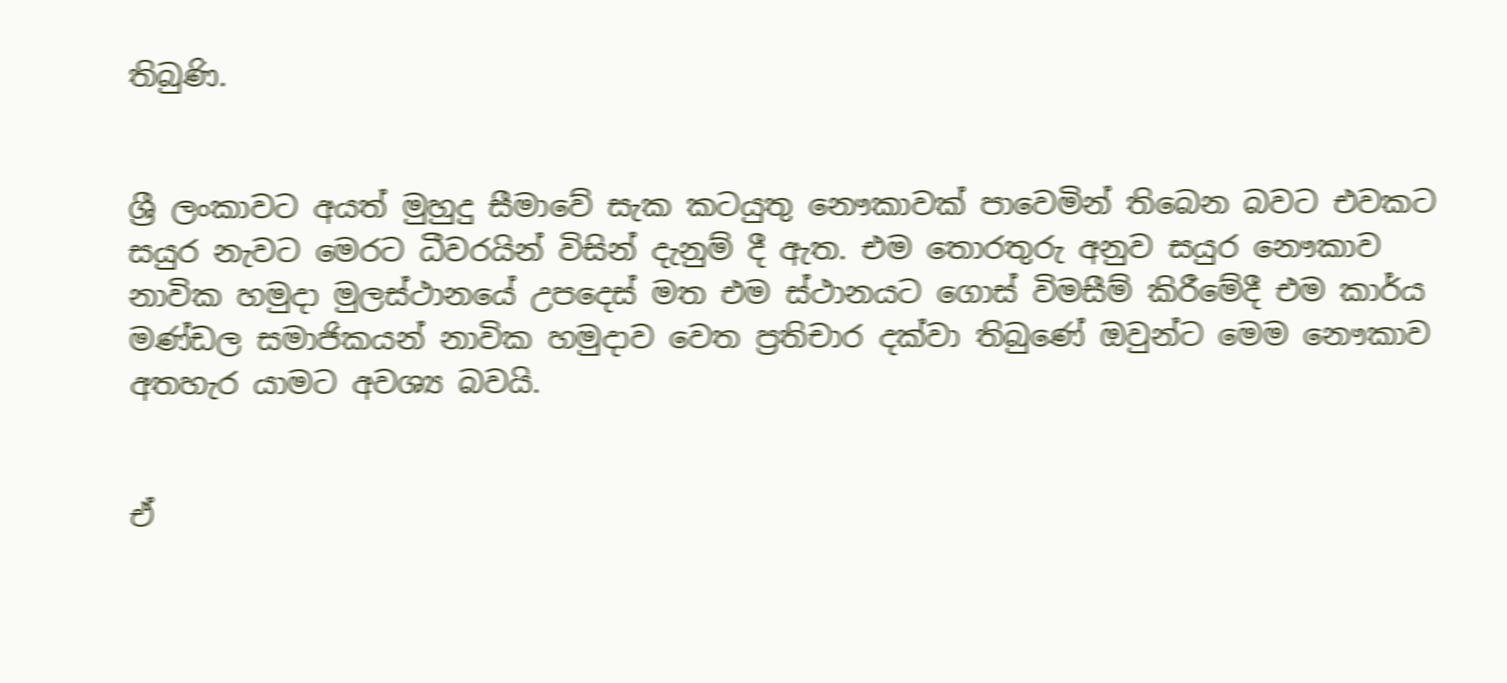තිබුණි.


ශ්‍රී ලංකාවට අයත් මුහුදු සීමාවේ සැක කටයුතු නෞකාවක් පාවෙමින් තිබෙන බවට එවකට සයුර නැවට මෙරට ධීවරයින් විසින් දැනුම් දී ඇත. එම තොරතුරු අනුව සයුර නෞකාව නාවික හමුදා මුලස්ථානයේ උපදෙස් මත එම ස්ථානයට ගොස් විමසීම් කිරීමේදී එම කාර්ය මණ්ඩල සමාජිකයන් නාවික හමුදාව වෙත ප්‍රතිචාර දක්වා තිබුණේ ඔවුන්ට මෙම නෞකාව අතහැර යාමට අවශ්‍ය බවයි.


ඒ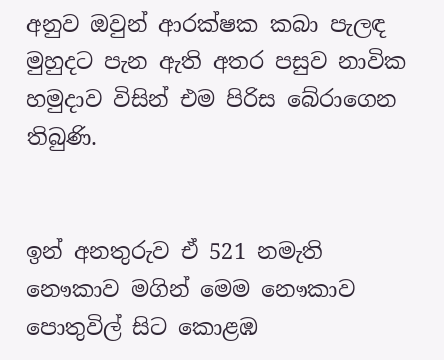අනුව ඔවුන් ආරක්ෂක කබා පැලඳ මුහුදට පැන ඇති අතර පසුව නාවික හමුදාව විසින් එම පිරිස බේරාගෙන තිබුණි.


ඉන් අනතුරුව ඒ 521 නමැති නෞකාව මගින් මෙම නෞකාව පොතුවිල් සිට කොළඹ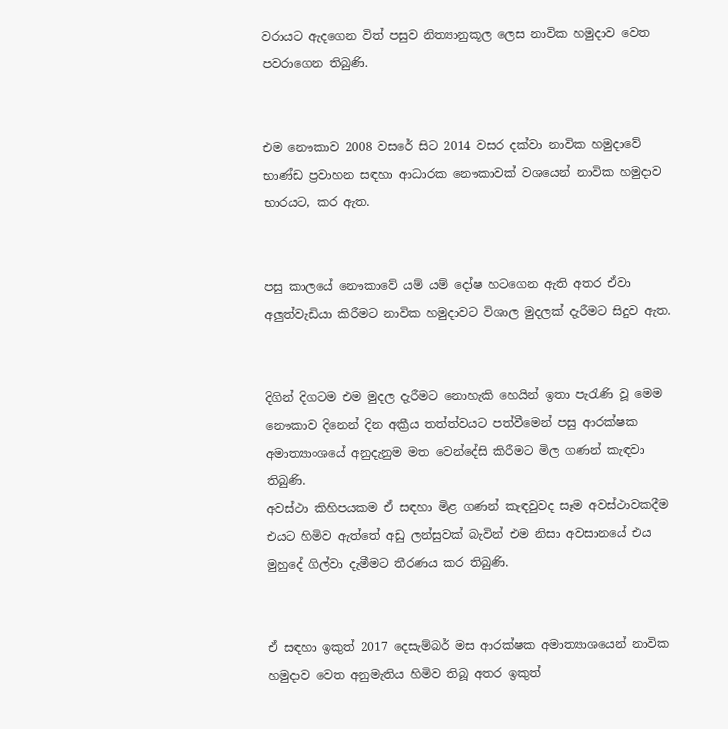වරායට ඇදගෙන විත් පසුව නිත්‍යානුකූල ලෙස නාවික හමුදාව වෙත පවරාගෙන තිබුණි.


එම නෞකාව 2008 වසරේ සිට 2014 වසර දක්වා නාවික හමුදාවේ භාණ්ඩ ප්‍රවාහන සඳහා ආධාරක නෞකාවක් වශයෙන් නාවික හමුදාව භාරයට, කර ඇත.


පසු කාලයේ නෞකාවේ යම් යම් දෝෂ හටගෙන ඇති අතර ඒවා අලුත්වැඩියා කිරීමට නාවික හමුදාවට විශාල මුදලක් දැරීමට සිදුව ඇත.


දිගින් දිගටම එම මුදල දැරීමට නොහැකි හෙයින් ඉතා පැරැණි වූ මෙම නෞකාව දිනෙන් දින අක්‍රීය තත්ත්වයට පත්වීමෙන් පසු ආරක්ෂක අමාත්‍යාංශයේ අනුදැනුම මත වෙන්දේසි කිරීමට මිල ගණන් කැඳවා තිබුණි.
අවස්ථා කිහිපයකම ඒ සඳහා මිළ ගණන් කැඳවුවද සෑම අවස්ථාවකදීම එයට හිමිව ඇත්තේ අඩු ලන්සුවක් බැවින් එම නිසා අවසානයේ එය මුහුදේ ගිල්වා දැමීමට තීරණය කර තිබුණි.


ඒ සඳහා ඉකුත් 2017 දෙසැම්බර් මස ආරක්ෂක අමාත්‍යාශයෙන් නාවික හමුදාව වෙත අනුමැතිය හිමිව තිබූ අතර ඉකුත්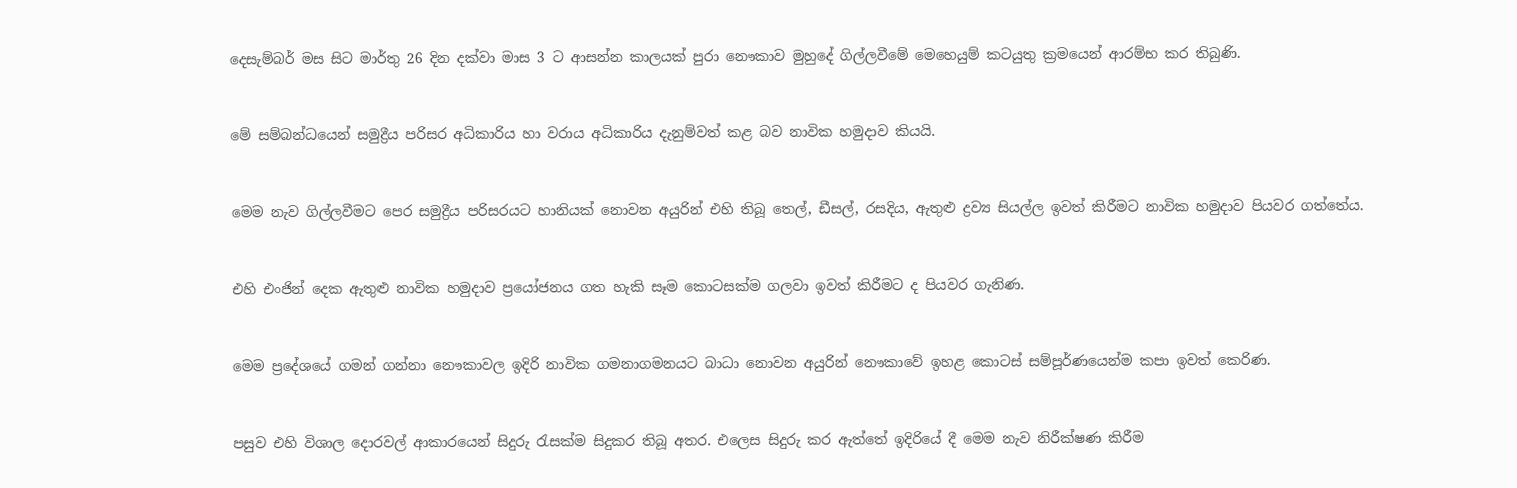දෙසැම්බර් මස සිට මාර්තු 26 දින දක්වා මාස 3 ට ආසන්න කාලයක් පුරා නෞකාව මුහුදේ ගිල්ලවීමේ මෙහෙයුම් කටයුතු ක්‍රමයෙන් ආරම්භ කර තිබුණි.


මේ සම්බන්ධයෙන් සමුද්‍රීය පරිසර අධිකාරිය හා වරාය අධිකාරිය දැනුම්වත් කළ බව නාවික හමුදාව කියයි.


මෙම නැව ගිල්ලවීමට පෙර සමුද්‍රීය පරිසරයට හානියක් නොවන අයුරින් එහි තිබූ තෙල්, ඩීසල්, රසදිය, ඇතුළු ද්‍රව්‍ය සියල්ල ඉවත් කිරීමට නාවික හමුදාව පියවර ගත්තේය.


එහි එංජින් දෙක ඇතුළු නාවික හමුදාව ප්‍රයෝජනය ගත හැකි සෑම කොටසක්ම ගලවා ඉවත් කිරීමට ද පියවර ගැනිණ.


මෙම ප්‍රදේශයේ ගමන් ගන්නා නෞකාවල ඉදිරි නාවික ගමනාගමනයට බාධා නොවන අයුරින් නෞකාවේ ඉහළ කොටස් සම්පූර්ණයෙන්ම කපා ඉවත් කෙරිණ.


පසුව එහි විශාල දොරවල් ආකාරයෙන් සිදුරු රැසක්ම සිදුකර තිබූ අතර. එලෙස සිදුරු කර ඇත්තේ ඉදිරියේ දී මෙම නැව නිරීක්ෂණ කිරීම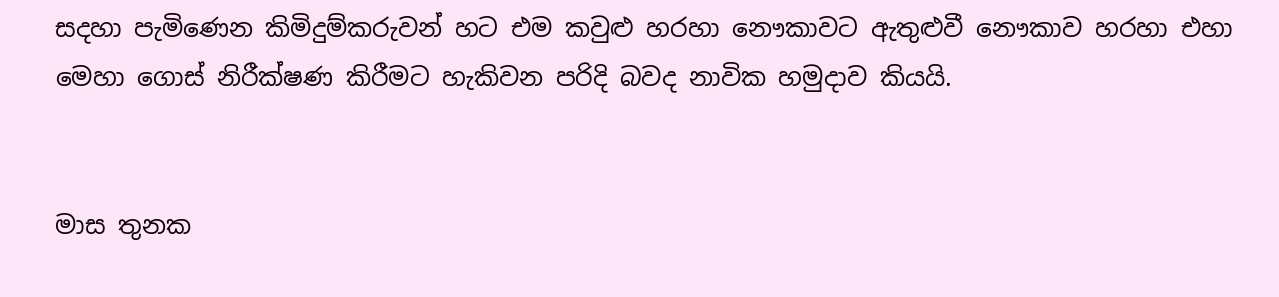සදහා පැමිණෙන කිමිදුම්කරුවන් හට එම කවුළු හරහා නෞකාවට ඇතුළුවී නෞකාව හරහා එහා මෙහා ගොස් නිරීක්ෂණ කිරීමට හැකිවන පරිදි බවද නාවික හමුදාව කියයි.


මාස තුනක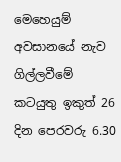මෙහෙයුම් අවසානයේ නැව ගිල්ලවීමේ කටයුතු ඉකුත් 26 දින පෙරවරු 6.30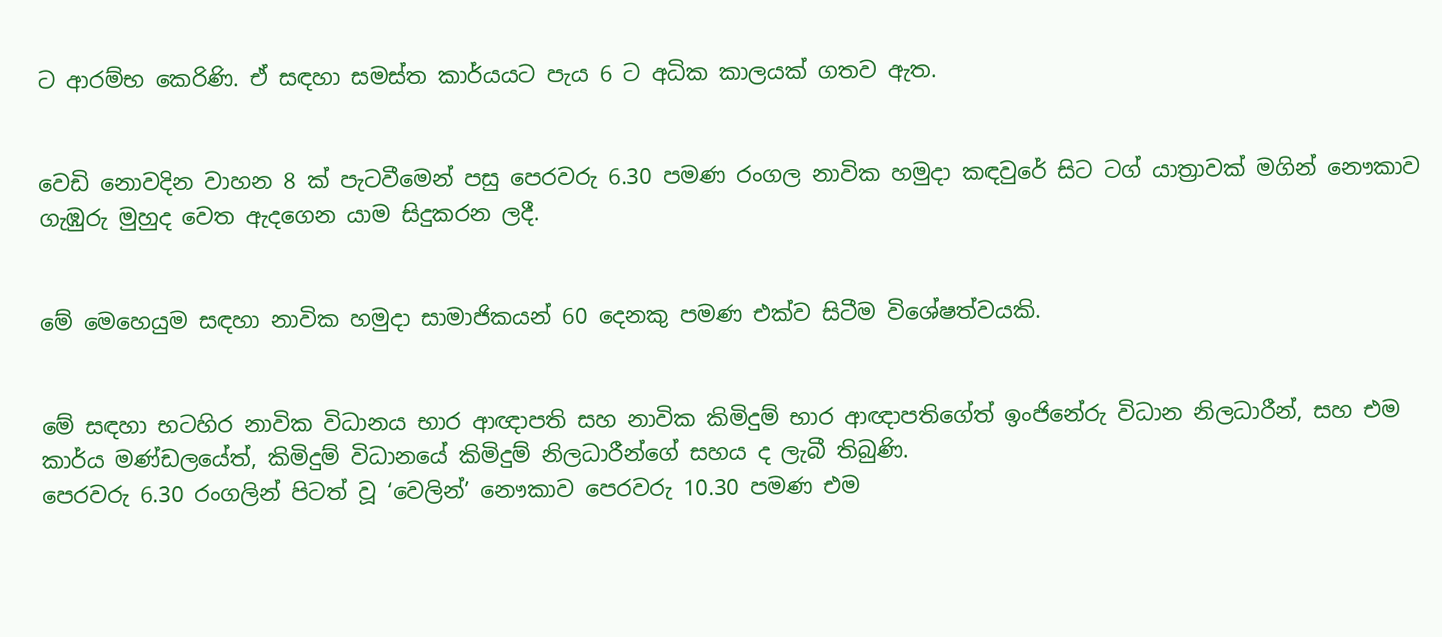ට ආරම්භ කෙරිණි. ඒ සඳහා සමස්ත කාර්යයට පැය 6 ට අධික කාලයක් ගතව ඇත.


වෙඩි නොවදින වාහන 8 ක් පැටවීමෙන් පසු පෙරවරු 6.30 පමණ රංගල නාවික හමුදා කඳවුරේ සිට ටග් යාත්‍රාවක් මගින් නෞකාව ගැඹුරු මුහුද වෙත ඇදගෙන යාම සිදුකරන ලදී.


මේ මෙහෙයුම සඳහා නාවික හමුදා සාමාජිකයන් 60 දෙනකු පමණ එක්ව සිටීම විශේෂත්වයකි.


මේ සඳහා භටහිර නාවික විධානය භාර ආඥාපති සහ නාවික කිමිදුම් භාර ආඥාපතිගේත් ඉංජිනේරු විධාන නිලධාරීන්, සහ එම කාර්ය මණ්ඩලයේත්, කිමිදුම් විධානයේ කිමිදුම් නිලධාරීන්ගේ සහය ද ලැබී තිබුණි.
පෙරවරු 6.30 රංගලින් පිටත් වූ ‘වෙලින්’ නෞකාව පෙරවරු 10.30 පමණ එම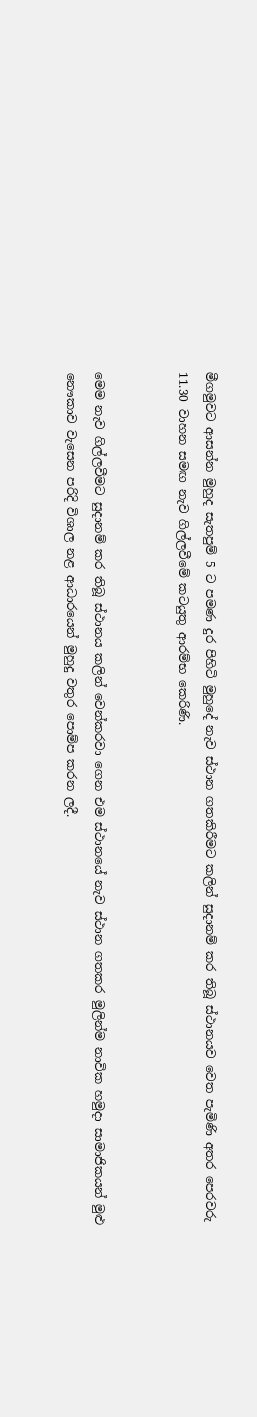මීගමුවට ආසන්න මුහුද සැතපුම් 5 ට පමණ දුර පිහිටි මුහුදේ නැව ස්ථාන ගතකිරීමට කලින් සුදානම් කර තිබූ ස්ථානයව වෙත පැමිණි අතර පෙරවරු 11.30 වාහන සමඟ නැව ගිල්ලවීමේ කටයුතු ආරම්භ කෙරිණි.


මෙම නැව ගිල්ලවීමට සුදානම් කර තිබූ ස්ථානය කලින් වෙන්කරවා ගෙන එම ස්ථානයේ නැව ස්ථාන ගතකර මුලින්ම නාවික හමුදා සාමාජිකයන් මුළු නෞකාව වැසෙන පරිදි විශාල නළ ආධාරයෙන් මුහුදු වතුර පොම්ප කරන ලදී.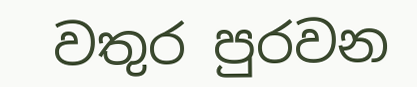වතුර පුරවන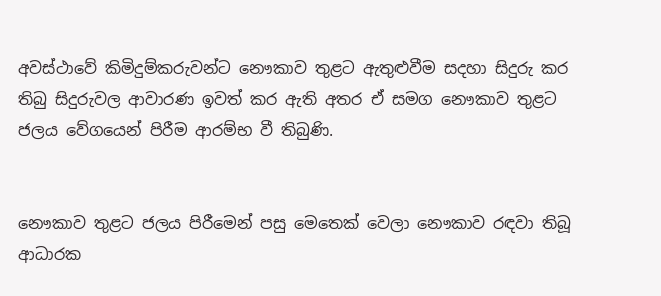අවස්ථාවේ කිමිදුම්කරුවන්ට නෞකාව තුළට ඇතුළුවීම සදහා සිදුරු කර තිබු සිදුරුවල ආවාරණ ඉවත් කර ඇති අතර ඒ සමග නෞකාව තුළට ජලය වේගයෙන් පිරීම ආරම්භ වී තිබුණි.


නෞකාව තුළට ජලය පිරීමෙන් පසු මෙතෙක් වෙලා නෞකාව රඳවා තිබූ ආධාරක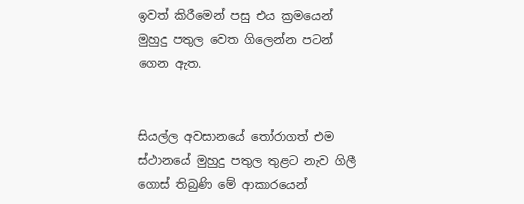ඉවත් කිරීමෙන් පසු එය ක්‍රමයෙන් මුහුදු පතුල වෙත ගිලෙන්න පටන් ගෙන ඇත.


සියල්ල අවසානයේ තෝරාගත් එම ස්ථානයේ මුහුදු පතුල තුළට නැව ගිලී ගොස් තිබුණි මේ ආකාරයෙන්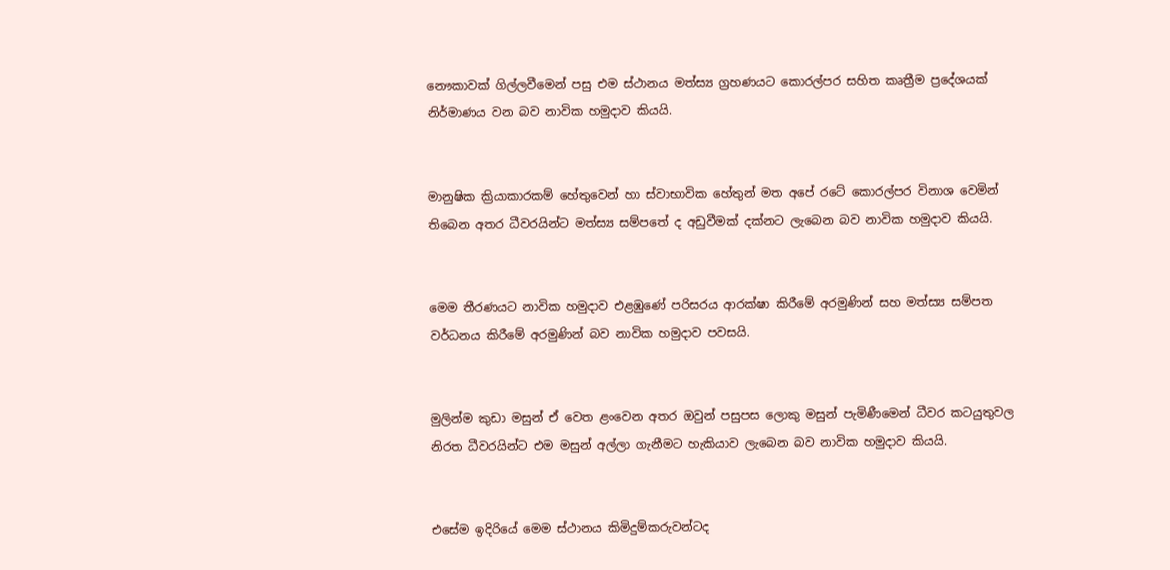නෞකාවක් ගිල්ලවීමෙන් පසු එම ස්ථානය මත්ස්‍ය ග්‍රහණයට කොරල්පර සහිත කෘත්‍රීම ප්‍රදේශයක් නිර්මාණය වන බව නාවික හමුදාව කියයි.


මානුෂික ක්‍රියාකාරකම් හේතුවෙන් හා ස්වාභාවික හේතුන් මත අපේ රටේ කොරල්පර විනාශ වෙමින් තිබෙන අතර ධීවරයින්ට මත්ස්‍ය සම්පතේ ද අඩුවීමක් දක්නට ලැබෙන බව නාවික හමුදාව කියයි.


මෙම තීරණයට නාවික හමුදාව එළඹුණේ පරිසරය ආරක්ෂා කිරීමේ අරමුණින් සහ මත්ස්‍ය සම්පත වර්ධනය කිරීමේ අරමුණින් බව නාවික හමුදාව පවසයි.


මුලින්ම කුඩා මසුන් ඒ වෙත ළංවෙන අතර ඔවුන් පසුපස ලොකු මසුන් පැමිණීමෙන් ධීවර කටයුතුවල නිරත ධීවරයින්ට එම මසුන් අල්ලා ගැනීමට හැකියාව ලැබෙන බව නාවික හමුදාව කියයි.


එසේම ඉදිරියේ මෙම ස්ථානය කිමිදුම්කරුවන්ටද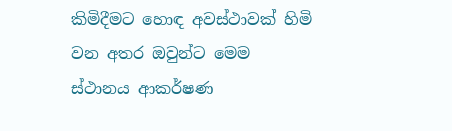කිමිදීමට හොඳ අවස්ථාවක් හිමි වන අතර ඔවුන්ට මෙම ස්ථානය ආකර්ෂණ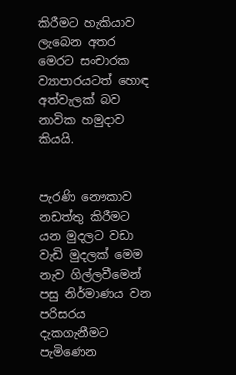කිරීමට හැකියාව ලැබෙන අතර මෙරට සංචාරක ව්‍යාපාරයටත් හොඳ අත්වැලක් බව නාවික හමුදාව කියයි.


පැරණි නෞකාව නඩත්තු කිරීමට යන මුදලට වඩා වැඩි මුදලක් මෙම නැව ගිල්ලවීමෙන් පසු නිර්මාණය වන පරිසරය දැකගැනීමට පැමිණෙන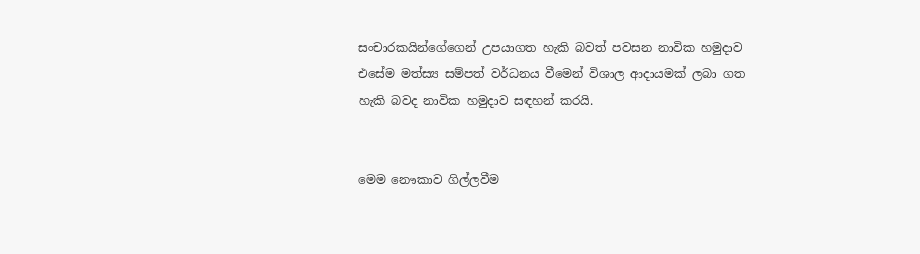සංචාරකයින්ගේගෙන් උපයාගත හැකි බවත් පවසන නාවික හමුදාව එසේම මත්ස්‍ය සම්පත් වර්ධනය වීමෙන් විශාල ආදායමක් ලබා ගත හැකි බවද නාවික හමුදාව සඳහන් කරයි.


මෙම නෞකාව ගිල්ලවීම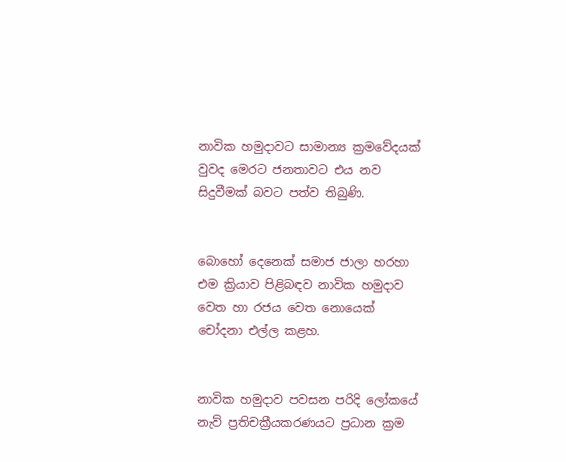නාවික හමුදාවට සාමාන්‍ය ක්‍රමවේදයක් වුවද මෙරට ජනතාවට එය නව සිදුවීමක් බවට පත්ව තිබුණි.


බොහෝ දෙනෙක් සමාජ ජාලා හරහා එම ක්‍රියාව පිළිබඳව නාවික හමුදාව වෙත හා රජය වෙත නොයෙක් චෝදනා එල්ල කළහ.


නාවික හමුදාව පවසන පරිදි ලෝකයේ නැව් ප්‍රතිචක්‍රීයකරණයට ප්‍රධාන ක්‍රම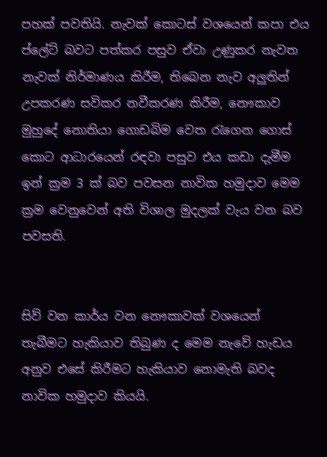පහක් පවතියි. නැවක් කොටස් වශයෙන් කපා එය ප්ලේට් බවට පත්කර පසුව ඒවා උණුකර නැවත නැවක් නිර්මාණය කිරීම, තිබෙන නැව අලුතින් උපකරණ සවිකර නවීකරණ කිරීම, නෞකාව මුහුදේ නොතියා ගොඩබිම වෙත රැගෙන ගොස් කොට ආධාරයෙන් රඳවා පසුව එය කඩා දැමීම ඉන් ක්‍රම 3 ක් බව පවසන නාවික හමුදාව මෙම ක්‍රම වෙනුවෙන් අති විශාල මුදලක් වැය වන බව පවසති.


සිව් වන කාර්ය වන නෞකාවක් වශයෙන් තැබීමට හැකියාව තිබුණ ද මෙම නැවේ හැඩය අනුව එසේ කිරීමට හැකියාව නොමැති බවද නාවික හමුදාව කියයි.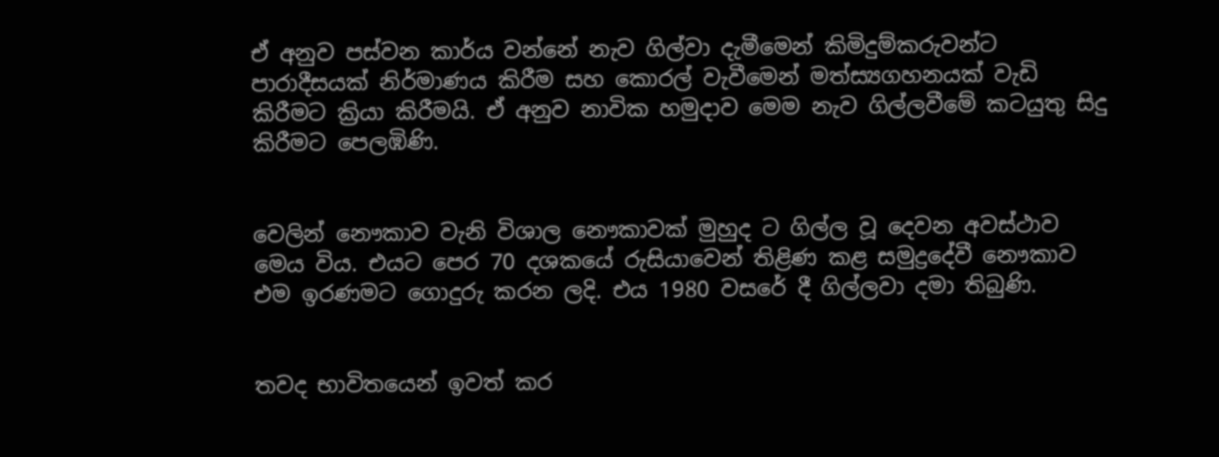ඒ අනුව පස්වන කාර්ය වන්නේ නැව ගිල්වා දැමීමෙන් කිමිදුම්කරුවන්ට පාරාදීසයක් නිර්මාණය කිරීම සහ කොරල් වැවීමෙන් මත්ස්‍යගහනයක් වැඩි කිරීමට ක්‍රියා කිරීමයි. ඒ අනුව නාවික හමුදාව මෙම නැව ගිල්ලවීමේ කටයුතු සිදු කිරීමට පෙලඹිණි.


වෙලින් නෞකාව වැනි විශාල නෞකාවක් මුහුද ට ගිල්ල වූ දෙවන අවස්ථාව මෙය විය. එයට පෙර 70 දශකයේ රුසියාවෙන් තිළිණ කළ සමුද්‍රදේවී නෞකාව එම ඉරණමට ගොදුරු කරන ලදි. එය 1980 වසරේ දී ගිල්ලවා දමා තිබුණි.


තවද භාවිතයෙන් ඉවත් කර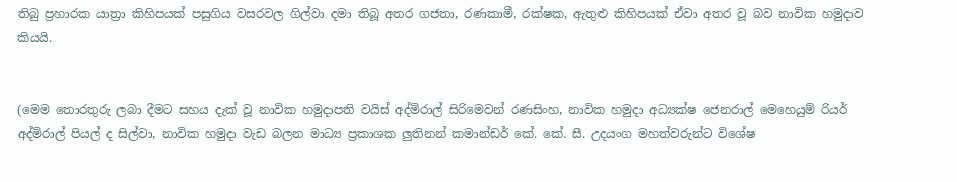තිබු ප්‍රහාරක යාත්‍රා කිහිපයක් පසුගිය වසරවල ගිල්වා දමා තිබූ අතර ගජතා, රණකාමී, රක්ෂක, ඇතුළු කිහිපයක් ඒවා අතර වූ බව නාවික හමුදාව කියයි.


(මෙම තොරතුරු ලබා දීමට සහය දැක් වූ නාවික හමුදාපති වයිස් අද්මිරාල් සිරිමෙවන් රණසිංහ, නාවික හමුදා අධ්‍යක්ෂ ජෙනරාල් මෙහෙයුම් රියර් අද්මිරාල් පියල් ද සිල්වා, නාවික හමුදා වැඩ බලන මාධ්‍ය ප්‍රකාශක ලුතිනන් කමාන්ඩර් කේ. කේ. සී. උදයංග මහත්වරුන්ට විශේෂ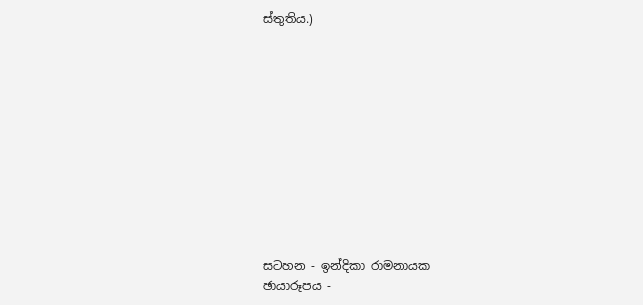ස්තුතිය.)











සටහන - ඉන්දිකා රාමනායක
ඡායාරූපය -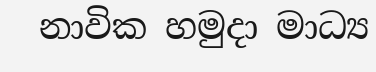නාවික හමුදා මාධ්‍ය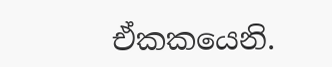ඒකකයෙනි.